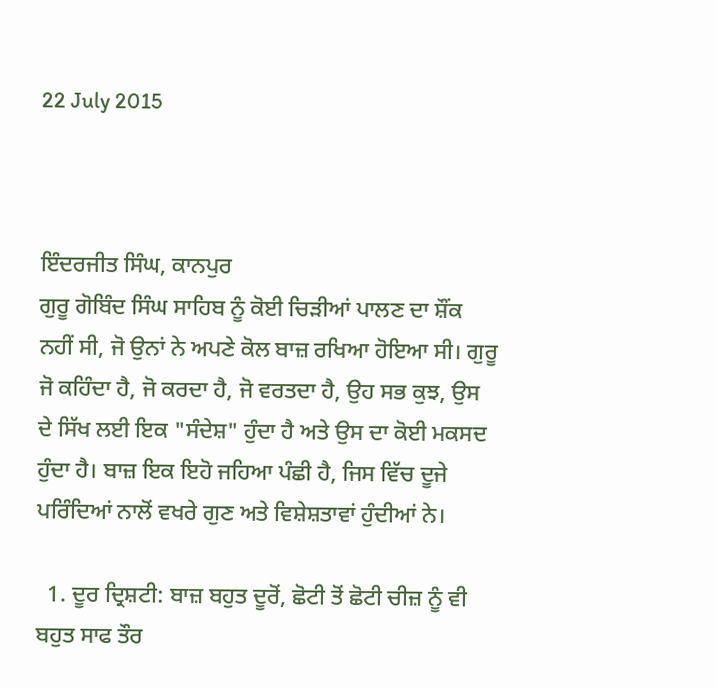22 July 2015



ਇੰਦਰਜੀਤ ਸਿੰਘ, ਕਾਨਪੁਰ
ਗੁਰੂ ਗੋਬਿੰਦ ਸਿੰਘ ਸਾਹਿਬ ਨੂੰ ਕੋਈ ਚਿੜੀਆਂ ਪਾਲਣ ਦਾ ਸ਼ੌਂਕ ਨਹੀਂ ਸੀ, ਜੋ ਉਨਾਂ ਨੇ ਅਪਣੇ ਕੋਲ ਬਾਜ਼ ਰਖਿਆ ਹੋਇਆ ਸੀ। ਗੁਰੂ ਜੋ ਕਹਿੰਦਾ ਹੈ, ਜੋ ਕਰਦਾ ਹੈ, ਜੋ ਵਰਤਦਾ ਹੈ, ਉਹ ਸਭ ਕੁਝ, ਉਸ ਦੇ ਸਿੱਖ ਲਈ ਇਕ "ਸੰਦੇਸ਼" ਹੁੰਦਾ ਹੈ ਅਤੇ ਉਸ ਦਾ ਕੋਈ ਮਕਸਦ ਹੁੰਦਾ ਹੈ। ਬਾਜ਼ ਇਕ ਇਹੋ ਜਹਿਆ ਪੰਛੀ ਹੈ, ਜਿਸ ਵਿੱਚ ਦੂਜੇ ਪਰਿੰਦਿਆਂ ਨਾਲੋਂ ਵਖਰੇ ਗੁਣ ਅਤੇ ਵਿਸ਼ੇਸ਼ਤਾਵਾਂ ਹੁੰਦੀਆਂ ਨੇ।

  1. ਦੂਰ ਦ੍ਰਿਸ਼ਟੀ: ਬਾਜ਼ ਬਹੁਤ ਦੂਰੋਂ, ਛੋਟੀ ਤੋਂ ਛੋਟੀ ਚੀਜ਼ ਨੂੰ ਵੀ ਬਹੁਤ ਸਾਫ ਤੌਰ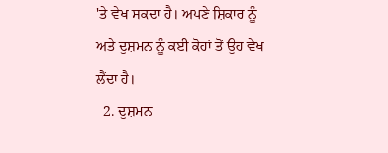'ਤੇ ਵੇਖ ਸਕਦਾ ਹੈ। ਅਪਣੇ ਸ਼ਿਕਾਰ ਨੂੰ ਅਤੇ ਦੁਸ਼ਮਨ ਨੂੰ ਕਈ ਕੋਹਾਂ ਤੋਂ ਉਹ ਵੇਖ ਲੈਂਦਾ ਹੈ।
  2. ਦੁਸ਼ਮਨ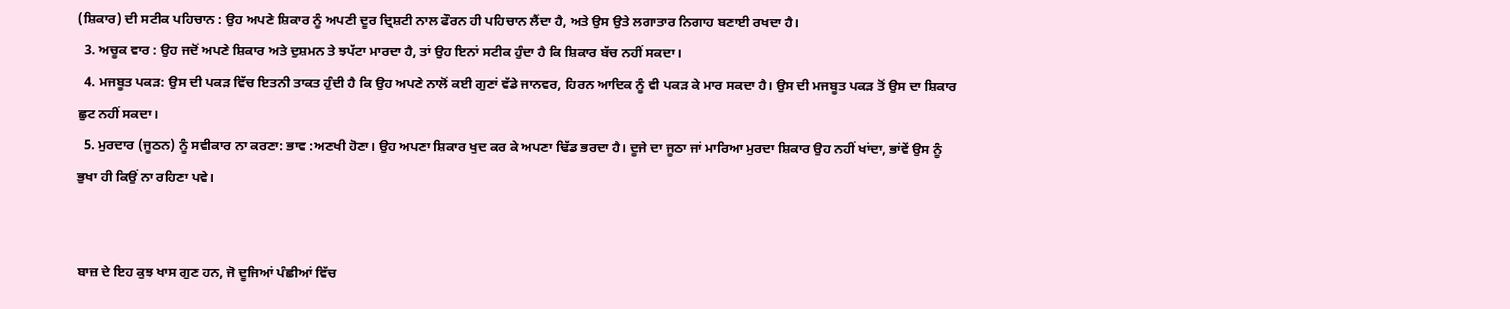(ਸ਼ਿਕਾਰ) ਦੀ ਸਟੀਕ ਪਹਿਚਾਨ : ਉਹ ਅਪਣੇ ਸ਼ਿਕਾਰ ਨੂੰ ਅਪਣੀ ਦੂਰ ਦ੍ਰਿਸ਼ਟੀ ਨਾਲ ਫੌਰਨ ਹੀ ਪਹਿਚਾਨ ਲੈਂਦਾ ਹੈ, ਅਤੇ ਉਸ ਉਤੇ ਲਗਾਤਾਰ ਨਿਗਾਹ ਬਣਾਈ ਰਖਦਾ ਹੈ।
  3. ਅਚੂਕ ਵਾਰ : ਉਹ ਜਦੋਂ ਅਪਣੇ ਸ਼ਿਕਾਰ ਅਤੇ ਦੁਸ਼ਮਨ ਤੇ ਝਪੱਟਾ ਮਾਰਦਾ ਹੈ, ਤਾਂ ਉਹ ਇਨਾਂ ਸਟੀਕ ਹੁੰਦਾ ਹੈ ਕਿ ਸ਼ਿਕਾਰ ਬੱਚ ਨਹੀਂ ਸਕਦਾ।
  4. ਮਜਬੂਤ ਪਕੜ: ਉਸ ਦੀ ਪਕੜ ਵਿੱਚ ਇਤਨੀ ਤਾਕਤ ਹੁੰਦੀ ਹੈ ਕਿ ਉਹ ਅਪਣੇ ਨਾਲੋਂ ਕਈ ਗੁਣਾਂ ਵੱਡੇ ਜਾਨਵਰ, ਹਿਰਨ ਆਦਿਕ ਨੂੰ ਵੀ ਪਕੜ ਕੇ ਮਾਰ ਸਕਦਾ ਹੈ। ਉਸ ਦੀ ਮਜਬੂਤ ਪਕੜ ਤੋਂ ਉਸ ਦਾ ਸ਼ਿਕਾਰ ਛੁਟ ਨਹੀਂ ਸਕਦਾ।
  5. ਮੁਰਦਾਰ (ਜੂਠਨ) ਨੂੰ ਸਵੀਕਾਰ ਨਾ ਕਰਣਾ: ਭਾਵ :ਅਣਖੀ ਹੋਣਾ। ਉਹ ਅਪਣਾ ਸ਼ਿਕਾਰ ਖੁਦ ਕਰ ਕੇ ਅਪਣਾ ਢਿੱਡ ਭਰਦਾ ਹੈ। ਦੂਜੇ ਦਾ ਜੂਠਾ ਜਾਂ ਮਾਰਿਆ ਮੁਰਦਾ ਸ਼ਿਕਾਰ ਉਹ ਨਹੀਂ ਖਾਂਦਾ, ਭਾਂਵੇਂ ਉਸ ਨੂੰ ਭੁਖਾ ਹੀ ਕਿਉਂ ਨਾ ਰਹਿਣਾ ਪਵੇ।


ਬਾਜ਼ ਦੇ ਇਹ ਕੁਝ ਖਾਸ ਗੁਣ ਹਨ, ਜੋ ਦੂਜਿਆਂ ਪੰਛੀਆਂ ਵਿੱਚ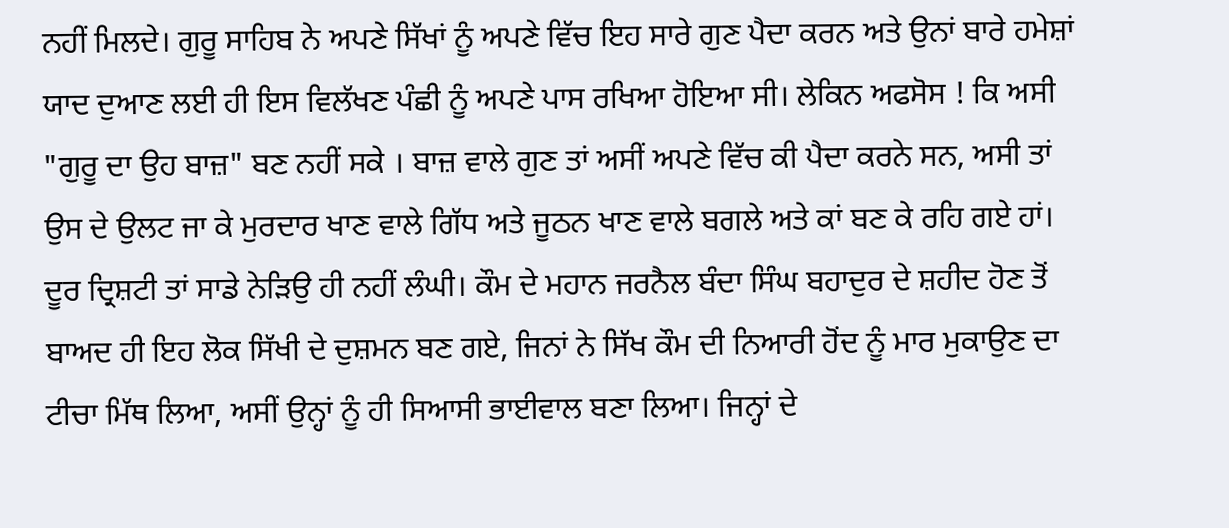ਨਹੀਂ ਮਿਲਦੇ। ਗੁਰੂ ਸਾਹਿਬ ਨੇ ਅਪਣੇ ਸਿੱਖਾਂ ਨੂੰ ਅਪਣੇ ਵਿੱਚ ਇਹ ਸਾਰੇ ਗੁਣ ਪੈਦਾ ਕਰਨ ਅਤੇ ਉਨਾਂ ਬਾਰੇ ਹਮੇਸ਼ਾਂ ਯਾਦ ਦੁਆਣ ਲਈ ਹੀ ਇਸ ਵਿਲੱਖਣ ਪੰਛੀ ਨੂੰ ਅਪਣੇ ਪਾਸ ਰਖਿਆ ਹੋਇਆ ਸੀ। ਲੇਕਿਨ ਅਫਸੋਸ ! ਕਿ ਅਸੀ "ਗੁਰੂ ਦਾ ਉਹ ਬਾਜ਼" ਬਣ ਨਹੀਂ ਸਕੇ । ਬਾਜ਼ ਵਾਲੇ ਗੁਣ ਤਾਂ ਅਸੀਂ ਅਪਣੇ ਵਿੱਚ ਕੀ ਪੈਦਾ ਕਰਨੇ ਸਨ, ਅਸੀ ਤਾਂ ਉਸ ਦੇ ਉਲਟ ਜਾ ਕੇ ਮੁਰਦਾਰ ਖਾਣ ਵਾਲੇ ਗਿੱਧ ਅਤੇ ਜੂਠਨ ਖਾਣ ਵਾਲੇ ਬਗਲੇ ਅਤੇ ਕਾਂ ਬਣ ਕੇ ਰਹਿ ਗਏ ਹਾਂ।
ਦੂਰ ਦ੍ਰਿਸ਼ਟੀ ਤਾਂ ਸਾਡੇ ਨੇੜਿਉ ਹੀ ਨਹੀਂ ਲੰਘੀ। ਕੌਮ ਦੇ ਮਹਾਨ ਜਰਨੈਲ ਬੰਦਾ ਸਿੰਘ ਬਹਾਦੁਰ ਦੇ ਸ਼ਹੀਦ ਹੋਣ ਤੋਂ ਬਾਅਦ ਹੀ ਇਹ ਲੋਕ ਸਿੱਖੀ ਦੇ ਦੁਸ਼ਮਨ ਬਣ ਗਏ, ਜਿਨਾਂ ਨੇ ਸਿੱਖ ਕੌਮ ਦੀ ਨਿਆਰੀ ਹੋਂਦ ਨੂੰ ਮਾਰ ਮੁਕਾਉਣ ਦਾ ਟੀਚਾ ਮਿੱਥ ਲਿਆ, ਅਸੀਂ ਉਨ੍ਹਾਂ ਨੂੰ ਹੀ ਸਿਆਸੀ ਭਾਈਵਾਲ ਬਣਾ ਲਿਆ। ਜਿਨ੍ਹਾਂ ਦੇ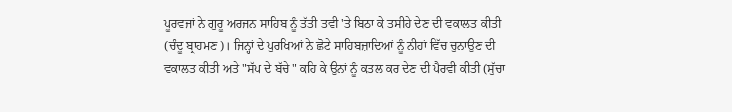ਪੂਰਵਜਾਂ ਨੇ ਗੁਰੂ ਅਰਜਨ ਸਾਹਿਬ ਨੂੰ ਤੱਤੀ ਤਵੀ 'ਤੇ ਬਿਠਾ ਕੇ ਤਸੀਹੇ ਦੇਣ ਦੀ ਵਕਾਲਤ ਕੀਤੀ (ਚੰਦੂ ਬ੍ਰਾਹਮਣ)। ਜਿਨ੍ਹਾਂ ਦੇ ਪੁਰਖਿਆਂ ਨੇ ਛੋਟੇ ਸਾਹਿਬਜ਼ਾਦਿਆਂ ਨੂੰ ਨੀਹਾਂ ਵਿੱਚ ਚੁਨਾਉਣ ਦੀ ਵਕਾਲਤ ਕੀਤੀ ਅਤੇ "ਸੱਪ ਦੇ ਬੱਚੇ " ਕਹਿ ਕੇ ਉਨਾਂ ਨੂੰ ਕਤਲ ਕਰ ਦੇਣ ਦੀ ਪੈਰਵੀ ਕੀਤੀ (ਸੁੱਚਾ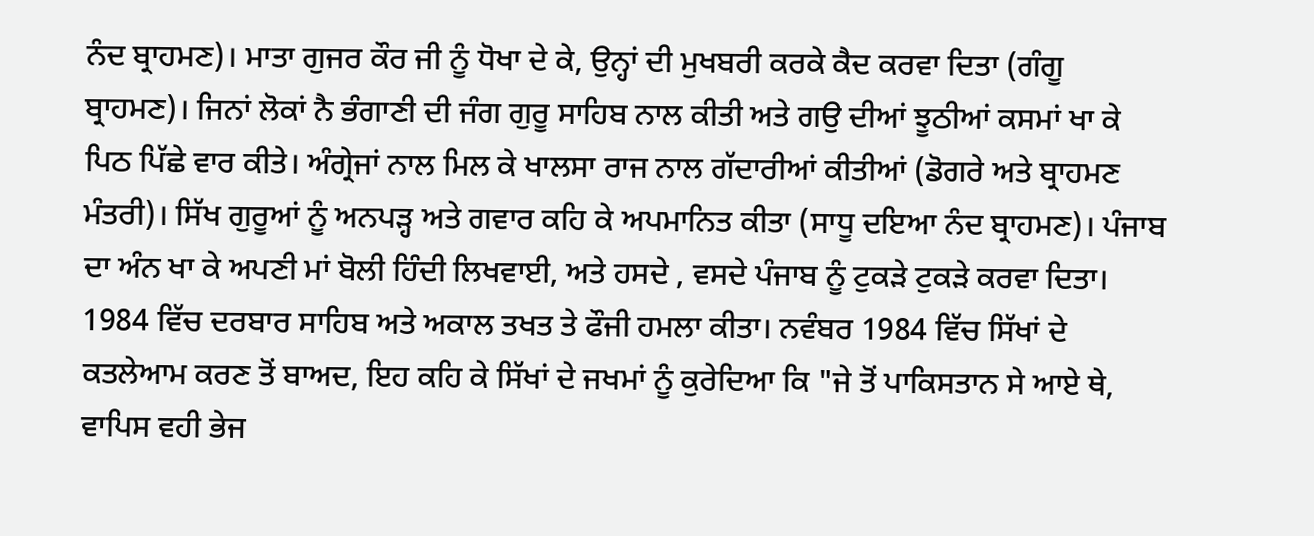ਨੰਦ ਬ੍ਰਾਹਮਣ)। ਮਾਤਾ ਗੁਜਰ ਕੌਰ ਜੀ ਨੂੰ ਧੋਖਾ ਦੇ ਕੇ, ਉਨ੍ਹਾਂ ਦੀ ਮੁਖਬਰੀ ਕਰਕੇ ਕੈਦ ਕਰਵਾ ਦਿਤਾ (ਗੰਗੂ ਬ੍ਰਾਹਮਣ)। ਜਿਨਾਂ ਲੋਕਾਂ ਨੈ ਭੰਗਾਣੀ ਦੀ ਜੰਗ ਗੁਰੂ ਸਾਹਿਬ ਨਾਲ ਕੀਤੀ ਅਤੇ ਗਉ ਦੀਆਂ ਝੂਠੀਆਂ ਕਸਮਾਂ ਖਾ ਕੇ ਪਿਠ ਪਿੱਛੇ ਵਾਰ ਕੀਤੇ। ਅੰਗ੍ਰੇਜਾਂ ਨਾਲ ਮਿਲ ਕੇ ਖਾਲਸਾ ਰਾਜ ਨਾਲ ਗੱਦਾਰੀਆਂ ਕੀਤੀਆਂ (ਡੋਗਰੇ ਅਤੇ ਬ੍ਰਾਹਮਣ ਮੰਤਰੀ)। ਸਿੱਖ ਗੁਰੂਆਂ ਨੂੰ ਅਨਪੜ੍ਹ ਅਤੇ ਗਵਾਰ ਕਹਿ ਕੇ ਅਪਮਾਨਿਤ ਕੀਤਾ (ਸਾਧੂ ਦਇਆ ਨੰਦ ਬ੍ਰਾਹਮਣ)। ਪੰਜਾਬ ਦਾ ਅੰਨ ਖਾ ਕੇ ਅਪਣੀ ਮਾਂ ਬੋਲੀ ਹਿੰਦੀ ਲਿਖਵਾਈ, ਅਤੇ ਹਸਦੇ , ਵਸਦੇ ਪੰਜਾਬ ਨੂੰ ਟੁਕੜੇ ਟੁਕੜੇ ਕਰਵਾ ਦਿਤਾ। 1984 ਵਿੱਚ ਦਰਬਾਰ ਸਾਹਿਬ ਅਤੇ ਅਕਾਲ ਤਖਤ ਤੇ ਫੌਜੀ ਹਮਲਾ ਕੀਤਾ। ਨਵੰਬਰ 1984 ਵਿੱਚ ਸਿੱਖਾਂ ਦੇ ਕਤਲੇਆਮ ਕਰਣ ਤੋਂ ਬਾਅਦ, ਇਹ ਕਹਿ ਕੇ ਸਿੱਖਾਂ ਦੇ ਜਖਮਾਂ ਨੂੰ ਕੁਰੇਦਿਆ ਕਿ "ਜੇ ਤੋਂ ਪਾਕਿਸਤਾਨ ਸੇ ਆਏ ਥੇ, ਵਾਪਿਸ ਵਹੀ ਭੇਜ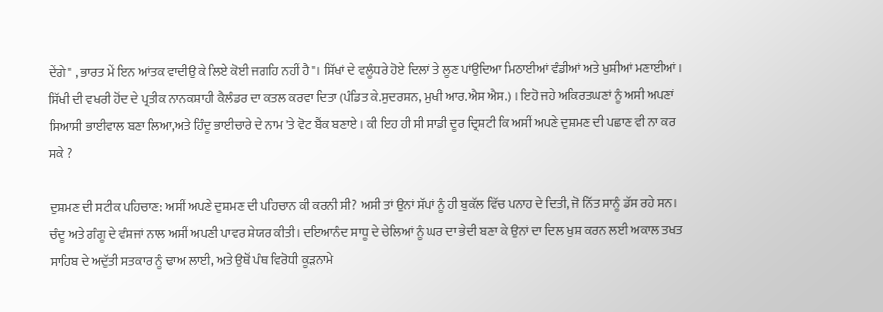ਦੇਂਗੇ" , ਭਾਰਤ ਮੇਂ ਇਨ ਆਂਤਕ ਵਾਦੀਉ ਕੇ ਲਿਏ ਕੋਈ ਜਗਹਿ ਨਹੀਂ ਹੈ"। ਸਿੱਖਾਂ ਦੇ ਵਲੂੰਧਰੇ ਹੋਏ ਦਿਲਾਂ ਤੇ ਲੂਣ ਪਾਂਉਦਿਆ ਮਿਠਾਈਆਂ ਵੰਡੀਆਂ ਅਤੇ ਖੁਸ਼ੀਆਂ ਮਣਾਈਆਂ। ਸਿੱਖੀ ਦੀ ਵਖਰੀ ਹੋਂਦ ਦੇ ਪ੍ਰਤੀਕ ਨਾਨਕਸ਼ਾਹੀ ਕੈਲੰਡਰ ਦਾ ਕਤਲ ਕਰਵਾ ਦਿਤਾ (ਪੰਡਿਤ ਕੇ.ਸੁਦਰਸ਼ਨ, ਮੁਖੀ ਆਰ.ਐਸ ਐਸ.) । ਇਹੋ ਜਹੇ ਅਕਿਰਤਘਣਾਂ ਨੂੰ ਅਸੀ ਅਪਣਾਂ ਸਿਆਸੀ ਭਾਈਵਾਲ ਬਣਾ ਲਿਆ,ਅਤੇ ਹਿੰਦੂ ਭਾਈਚਾਰੇ ਦੇ ਨਾਮ 'ਤੇ ਵੋਟ ਬੈਂਕ ਬਣਾਏ । ਕੀ ਇਹ ਹੀ ਸੀ ਸਾਡੀ ਦੂਰ ਦ੍ਰਿਸ਼ਟੀ ਕਿ ਅਸੀਂ ਅਪਣੇ ਦੁਸ਼ਮਣ ਦੀ ਪਛਾਣ ਵੀ ਨਾ ਕਰ ਸਕੇ ?

ਦੁਸ਼ਮਣ ਦੀ ਸਟੀਕ ਪਹਿਚਾਣ: ਅਸੀਂ ਅਪਣੇ ਦੁਸ਼ਮਣ ਦੀ ਪਹਿਚਾਨ ਕੀ ਕਰਨੀ ਸੀ? ਅਸੀ ਤਾਂ ਉਨਾਂ ਸੱਪਾਂ ਨੂੰ ਹੀ ਬੁਕੱਲ ਵਿੱਚ ਪਨਾਹ ਦੇ ਦਿਤੀ, ਜੋ ਨਿੱਤ ਸਾਨੂੰ ਡੱਸ ਰਹੇ ਸਨ। ਚੰਦੂ ਅਤੇ ਗੰਗੂ ਦੇ ਵੰਸ਼ਜਾਂ ਨਾਲ ਅਸੀਂ ਅਪਣੀ ਪਾਵਰ ਸ਼ੇਯਰ ਕੀਤੀ। ਦਇਆਨੰਦ ਸਾਧੂ ਦੇ ਚੇਲਿਆਂ ਨੂੰ ਘਰ ਦਾ ਭੇਦੀ ਬਣਾ ਕੇ ਉਨਾਂ ਦਾ ਦਿਲ ਖੁਸ਼ ਕਰਨ ਲਈ ਅਕਾਲ ਤਖਤ ਸਾਹਿਬ ਦੇ ਅਦੁੱਤੀ ਸਤਕਾਰ ਨੂੰ ਢਾਅ ਲਾਈ, ਅਤੇ ਉਥੋਂ ਪੰਥ ਵਿਰੋਧੀ ਕੂੜਨਾਮੇ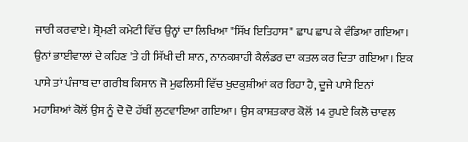ਜਾਰੀ ਕਰਵਾਏ। ਸ਼੍ਰੋਮਣੀ ਕਮੇਟੀ ਵਿੱਚ ਉਨ੍ਹਾਂ ਦਾ ਲਿਖਿਆ "ਸਿੱਖ ਇਤਿਹਾਸ" ਛਾਪ ਛਾਪ ਕੇ ਵੰਡਿਆ ਗਇਆ। ਉਨਾਂ ਭਾਈਵਾਲਾਂ ਦੇ ਕਹਿਣ 'ਤੇ ਹੀ ਸਿੱਖੀ ਦੀ ਸ਼ਾਨ, ਨਾਨਕਸ਼ਾਹੀ ਕੈਲੰਡਰ ਦਾ ਕਤਲ ਕਰ ਦਿਤਾ ਗਇਆ। ਇਕ ਪਾਸੇ ਤਾਂ ਪੰਜਾਬ ਦਾ ਗਰੀਬ ਕਿਸਾਨ ਜੋ ਮੁਫਲਿਸੀ ਵਿੱਚ ਖੁਦਕੁਸ਼ੀਆਂ ਕਰ ਰਿਹਾ ਹੈ, ਦੂਜੇ ਪਾਸੇ ਇਨਾਂ ਮਹਾਸ਼ਿਆਂ ਕੋਲੋਂ ਉਸ ਨੂੰ ਦੋ ਦੋ ਹੱਥੀਂ ਲੁਟਵਾਇਆ ਗਇਆ । ਉਸ ਕਾਸ਼ਤਕਾਰ ਕੋਲੋਂ 14 ਰੁਪਏ ਕਿਲੋ ਚਾਵਲ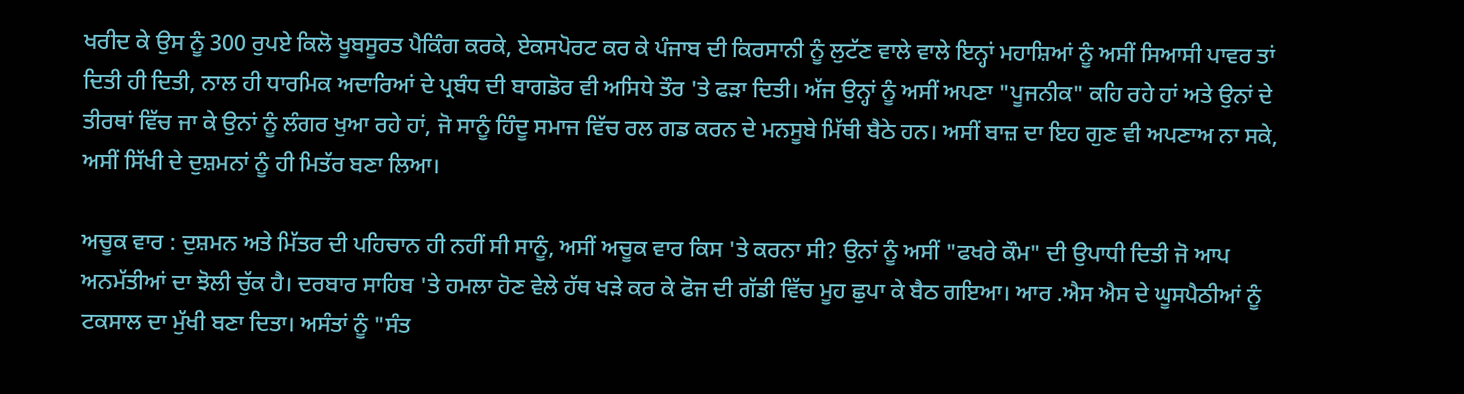ਖਰੀਦ ਕੇ ਉਸ ਨੂੰ 300 ਰੁਪਏ ਕਿਲੋ ਖੂਬਸੂਰਤ ਪੈਕਿੰਗ ਕਰਕੇ, ਏਕਸਪੋਰਟ ਕਰ ਕੇ ਪੰਜਾਬ ਦੀ ਕਿਰਸਾਨੀ ਨੂੰ ਲੁਟੱਣ ਵਾਲੇ ਵਾਲੇ ਇਨ੍ਹਾਂ ਮਹਾਸ਼ਿਆਂ ਨੂੰ ਅਸੀਂ ਸਿਆਸੀ ਪਾਵਰ ਤਾਂ ਦਿਤੀ ਹੀ ਦਿਤੀ, ਨਾਲ ਹੀ ਧਾਰਮਿਕ ਅਦਾਰਿਆਂ ਦੇ ਪ੍ਰਬੰਧ ਦੀ ਬਾਗਡੋਰ ਵੀ ਅਸਿਧੇ ਤੌਰ 'ਤੇ ਫੜਾ ਦਿਤੀ। ਅੱਜ ਉਨ੍ਹਾਂ ਨੂੰ ਅਸੀਂ ਅਪਣਾ "ਪੂਜਨੀਕ" ਕਹਿ ਰਹੇ ਹਾਂ ਅਤੇ ਉਨਾਂ ਦੇ ਤੀਰਥਾਂ ਵਿੱਚ ਜਾ ਕੇ ਉਨਾਂ ਨੂੰ ਲੰਗਰ ਖੁਆ ਰਹੇ ਹਾਂ, ਜੋ ਸਾਨੂੰ ਹਿੰਦੂ ਸਮਾਜ ਵਿੱਚ ਰਲ ਗਡ ਕਰਨ ਦੇ ਮਨਸੂਬੇ ਮਿੱਥੀ ਬੈਠੇ ਹਨ। ਅਸੀਂ ਬਾਜ਼ ਦਾ ਇਹ ਗੁਣ ਵੀ ਅਪਣਾਅ ਨਾ ਸਕੇ, ਅਸੀਂ ਸਿੱਖੀ ਦੇ ਦੁਸ਼ਮਨਾਂ ਨੂੰ ਹੀ ਮਿਤੱਰ ਬਣਾ ਲਿਆ।

ਅਚੂਕ ਵਾਰ : ਦੁਸ਼ਮਨ ਅਤੇ ਮਿੱਤਰ ਦੀ ਪਹਿਚਾਨ ਹੀ ਨਹੀਂ ਸੀ ਸਾਨੂੰ, ਅਸੀਂ ਅਚੂਕ ਵਾਰ ਕਿਸ 'ਤੇ ਕਰਨਾ ਸੀ? ਉਨਾਂ ਨੂੰ ਅਸੀਂ "ਫਖਰੇ ਕੌਮ" ਦੀ ਉਪਾਧੀ ਦਿਤੀ ਜੋ ਆਪ ਅਨਮੱਤੀਆਂ ਦਾ ਝੋਲੀ ਚੁੱਕ ਹੈ। ਦਰਬਾਰ ਸਾਹਿਬ 'ਤੇ ਹਮਲਾ ਹੋਣ ਵੇਲੇ ਹੱਥ ਖੜੇ ਕਰ ਕੇ ਫੋਜ ਦੀ ਗੱਡੀ ਵਿੱਚ ਮੂਹ ਛੁਪਾ ਕੇ ਬੈਠ ਗਇਆ। ਆਰ .ਐਸ ਐਸ ਦੇ ਘੂਸਪੈਠੀਆਂ ਨੂੰ ਟਕਸਾਲ ਦਾ ਮੁੱਖੀ ਬਣਾ ਦਿਤਾ। ਅਸੰਤਾਂ ਨੂੰ "ਸੰਤ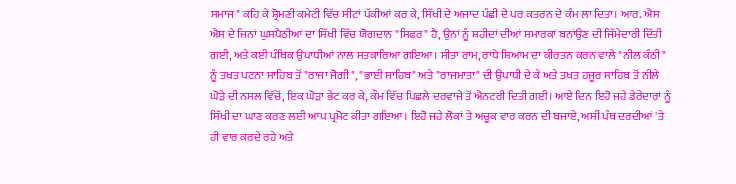ਸਮਾਜ" ਕਹਿ ਕੇ ਸ਼੍ਰੋਮਣੀ ਕਮੇਟੀ ਵਿੱਚ ਸੀਟਾਂ ਪੱਕੀਆਂ ਕਰ ਕੇ, ਸਿੱਖੀ ਦੇ ਅਜਾਦ ਪੰਛੀ ਦੇ ਪਰ ਕਤਰਨ ਦੇ ਕੰਮ ਲਾ ਦਿਤਾ। ਆਰ. ਐਸ ਐਸ ਦੇ ਜਿਨਾਂ ਘੁਸਪੈਠੀਆਂ ਦਾ ਸਿੱਖੀ ਵਿੱਚ ਯੋਗਦਾਨ "ਸਿਫਰ" ਹੈ, ਉਨਾਂ ਨੂੰ ਸ਼ਹੀਦਾਂ ਦੀਆਂ ਸਮਾਰਕਾਂ ਬਨਾਂਉਣ ਦੀ ਜਿੱਮੇਦਾਰੀ ਦਿੱਤੀ ਗਈ, ਅਤੇ ਕਈ ਪੰਥਿਕ ਉਪਾਧੀਆਂ ਨਾਲ ਸਤਕਾਰਿਆ ਗਇਆ। ਸੀਤਾ ਰਾਮ, ਰਾਧੇ ਸ਼ਿਆਮ ਦਾ ਕੀਰਤਨ ਕਰਨ ਵਾਲੇ "ਨੀਲ ਕੰਠੀ" ਨੂੰ ਤਖਤ ਪਟਨਾ ਸਾਹਿਬ ਤੋਂ "ਰਾਜਾ ਜੋਗੀ", "ਭਾਈ ਸਾਹਿਬ" ਅਤੇ "ਰਾਜਮਾਤਾ" ਦੀ ਉਪਾਧੀ ਦੇ ਕੇ ਅਤੇ ਤਖਤ ਹਜੂਰ ਸਾਹਿਬ ਤੋਂ ਨੀਲੇ ਘੋੜੇ ਦੀ ਨਸਲ ਵਿੱਚੋਂ, ਇਕ ਘੋੜਾ ਭੇਂਟ ਕਰ ਕੇ, ਕੌਮ ਵਿੱਚ ਪਿਛਲੇ ਦਰਵਾਜੇ ਤੋਂ ਐਨਟਰੀ ਦਿਤੀ ਗਈ। ਆਏ ਦਿਨ ਇਹੋ ਜਹੇ ਡੇਰੇਦਾਰਾਂ ਨੂੰ ਸਿੱਖੀ ਦਾ ਘਾਣ ਕਰਣ ਲਈ ਆਪ ਪ੍ਰਮੋਟ ਕੀਤਾ ਗਇਆ। ਇਹੋ ਜਹੇ ਲੋਕਾਂ ਤੇ ਅਚੂਕ ਵਾਰ ਕਰਨ ਦੀ ਬਜਾਏ, ਅਸੀਂ ਪੰਥ ਦਰਦੀਆਂ 'ਤੇ ਹੀ ਵਾਰ ਕਰਦੇ ਰਹੇ ਅਤੇ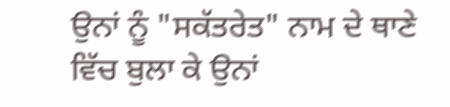ਉਨਾਂ ਨੂੰ "ਸਕੱਤਰੇਤ" ਨਾਮ ਦੇ ਥਾਣੇ ਵਿੱਚ ਬੁਲਾ ਕੇ ਉਨਾਂ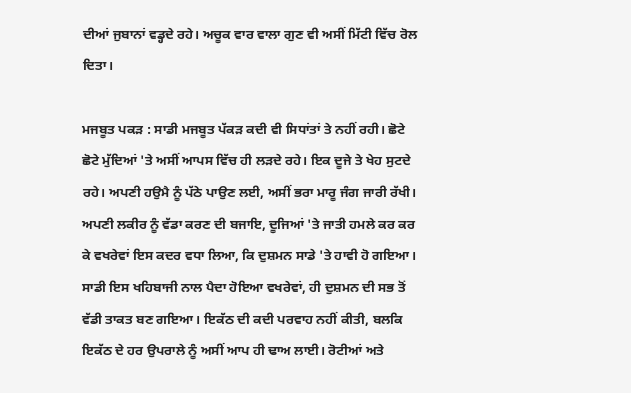ਦੀਆਂ ਜੁਬਾਨਾਂ ਵਡ੍ਹਦੇ ਰਹੇ। ਅਚੂਕ ਵਾਰ ਵਾਲਾ ਗੁਣ ਵੀ ਅਸੀਂ ਮਿੱਟੀ ਵਿੱਚ ਰੋਲ ਦਿਤਾ।

ਮਜਬੂਤ ਪਕੜ : ਸਾਡੀ ਮਜਬੂਤ ਪੱਕੜ ਕਦੀ ਵੀ ਸਿਧਾਂਤਾਂ ਤੇ ਨਹੀਂ ਰਹੀ। ਛੋਟੇ ਛੋਟੇ ਮੁੱਦਿਆਂ 'ਤੇ ਅਸੀਂ ਆਪਸ ਵਿੱਚ ਹੀ ਲੜਦੇ ਰਹੇ। ਇਕ ਦੂਜੇ ਤੇ ਖੇਹ ਸੁਟਦੇ ਰਹੇ। ਅਪਣੀ ਹਉਮੈ ਨੂੰ ਪੱਠੇ ਪਾਉਣ ਲਈ, ਅਸੀਂ ਭਰਾ ਮਾਰੂ ਜੰਗ ਜਾਰੀ ਰੱਖੀ। ਅਪਣੀ ਲਕੀਰ ਨੂੰ ਵੱਡਾ ਕਰਣ ਦੀ ਬਜਾਇ, ਦੂਜਿਆਂ 'ਤੇ ਜਾਤੀ ਹਮਲੇ ਕਰ ਕਰ ਕੇ ਵਖਰੇਵਾਂ ਇਸ ਕਦਰ ਵਧਾ ਲਿਆ, ਕਿ ਦੁਸ਼ਮਨ ਸਾਡੇ 'ਤੇ ਹਾਵੀ ਹੋ ਗਇਆ। ਸਾਡੀ ਇਸ ਖਹਿਬਾਜੀ ਨਾਲ ਪੈਦਾ ਹੋਇਆ ਵਖਰੇਵਾਂ, ਹੀ ਦੁਸ਼ਮਨ ਦੀ ਸਭ ਤੋਂ ਵੱਡੀ ਤਾਕਤ ਬਣ ਗਇਆ। ਇਕੱਠ ਦੀ ਕਦੀ ਪਰਵਾਹ ਨਹੀਂ ਕੀਤੀ, ਬਲਕਿ ਇਕੱਠ ਦੇ ਹਰ ਉਪਰਾਲੇ ਨੂੰ ਅਸੀਂ ਆਪ ਹੀ ਢਾਅ ਲਾਈ। ਰੋਟੀਆਂ ਅਤੇ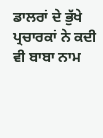ਡਾਲਰਾਂ ਦੇ ਭੁੱਖੇ ਪ੍ਰਚਾਰਕਾਂ ਨੇ ਕਦੀ ਵੀ ਬਾਬਾ ਨਾਮ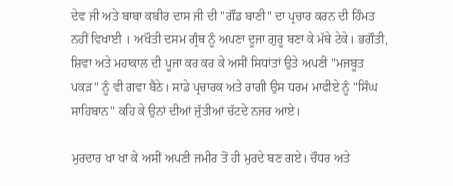ਦੇਵ ਜੀ ਅਤੇ ਬਾਬਾ ਕਬੀਰ ਦਾਸ ਜੀ ਦੀ "ਗੌਂਡ ਬਾਣੀ" ਦਾ ਪ੍ਰਚਾਰ ਕਰਨ ਦੀ ਹਿੰਮਤ ਨਹੀਂ ਵਿਖਾਈ । ਅਖੌਤੀ ਦਸਮ ਗ੍ਰੰਥ ਨੂੰ ਅਪਣਾ ਦੂਜਾ ਗੁਰੂ ਬਣਾ ਕੇ ਮੱਥੇ ਟੇਕੇ। ਭਗੌਤੀ, ਸ਼ਿਵਾ ਅਤੇ ਮਹਾਕਾਲ ਦੀ ਪੂਜਾ ਕਰ ਕਰ ਕੇ ਅਸੀਂ ਸਿਧਾਂਤਾਂ ਉਤੇ ਅਪਣੀ "ਮਜਬੂਤ ਪਕੜ" ਨੂੰ ਵੀ ਗਵਾ ਬੈਠੇ। ਸਾਡੇ ਪ੍ਰਚਾਰਕ ਅਤੇ ਰਾਗੀ ਉਸ ਧਰਮ ਮਾਫੀਏ ਨੂੰ "ਸਿੰਘ ਸਾਹਿਬਾਨ" ਕਹਿ ਕੇ ਉਨਾਂ ਦੀਆਂ ਜੁੱਤੀਆਂ ਚੱਟਦੇ ਨਜਰ ਆਏ।

ਮੁਰਦਾਰ ਖਾ ਖਾ ਕੇ ਅਸੀਂ ਅਪਣੀ ਜਮੀਰ ਤੋਂ ਹੀ ਮੁਰਦੇ ਬਣ ਗਏ। ਚੌਧਰ ਅਤੇ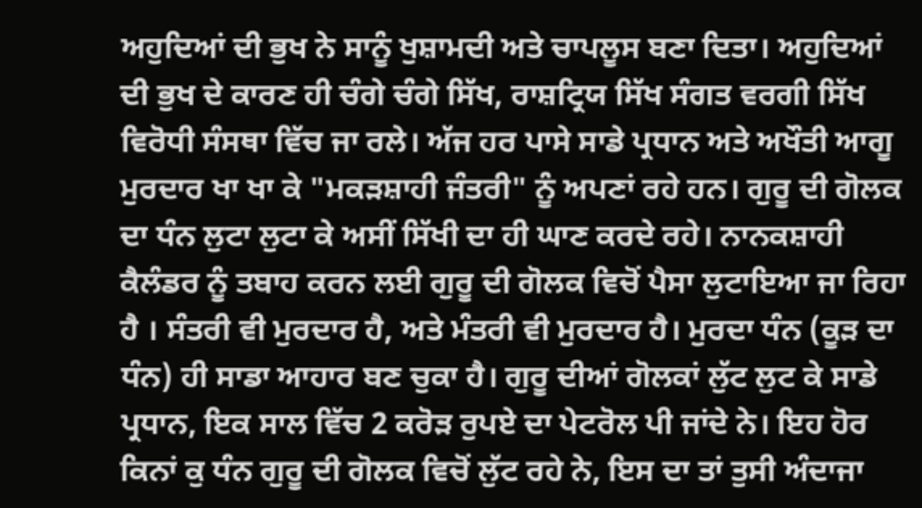ਅਹੁਦਿਆਂ ਦੀ ਭੁਖ ਨੇ ਸਾਨੂੰ ਖੁਸ਼ਾਮਦੀ ਅਤੇ ਚਾਪਲੂਸ ਬਣਾ ਦਿਤਾ। ਅਹੁਦਿਆਂ ਦੀ ਭੁਖ ਦੇ ਕਾਰਣ ਹੀ ਚੰਗੇ ਚੰਗੇ ਸਿੱਖ, ਰਾਸ਼ਟ੍ਰਿਯ ਸਿੱਖ ਸੰਗਤ ਵਰਗੀ ਸਿੱਖ ਵਿਰੋਧੀ ਸੰਸਥਾ ਵਿੱਚ ਜਾ ਰਲੇ। ਅੱਜ ਹਰ ਪਾਸੇ ਸਾਡੇ ਪ੍ਰਧਾਨ ਅਤੇ ਅਖੌਤੀ ਆਗੂ ਮੁਰਦਾਰ ਖਾ ਖਾ ਕੇ "ਮਕੜਸ਼ਾਹੀ ਜੰਤਰੀ" ਨੂੰ ਅਪਣਾਂ ਰਹੇ ਹਨ। ਗੁਰੂ ਦੀ ਗੋਲਕ ਦਾ ਧੰਨ ਲੁਟਾ ਲੁਟਾ ਕੇ ਅਸੀਂ ਸਿੱਖੀ ਦਾ ਹੀ ਘਾਣ ਕਰਦੇ ਰਹੇ। ਨਾਨਕਸ਼ਾਹੀ ਕੈਲੰਡਰ ਨੂੰ ਤਬਾਹ ਕਰਨ ਲਈ ਗੁਰੂ ਦੀ ਗੋਲਕ ਵਿਚੋਂ ਪੈਸਾ ਲੁਟਾਇਆ ਜਾ ਰਿਹਾ ਹੈ । ਸੰਤਰੀ ਵੀ ਮੁਰਦਾਰ ਹੈ, ਅਤੇ ਮੰਤਰੀ ਵੀ ਮੁਰਦਾਰ ਹੈ। ਮੁਰਦਾ ਧੰਨ (ਕੂੜ ਦਾ ਧੰਨ) ਹੀ ਸਾਡਾ ਆਹਾਰ ਬਣ ਚੁਕਾ ਹੈ। ਗੁਰੂ ਦੀਆਂ ਗੋਲਕਾਂ ਲੁੱਟ ਲੁਟ ਕੇ ਸਾਡੇ ਪ੍ਰਧਾਨ, ਇਕ ਸਾਲ ਵਿੱਚ 2 ਕਰੋੜ ਰੁਪਏ ਦਾ ਪੇਟਰੋਲ ਪੀ ਜਾਂਦੇ ਨੇ। ਇਹ ਹੋਰ ਕਿਨਾਂ ਕੁ ਧੰਨ ਗੁਰੂ ਦੀ ਗੋਲਕ ਵਿਚੋਂ ਲੁੱਟ ਰਹੇ ਨੇ, ਇਸ ਦਾ ਤਾਂ ਤੁਸੀ ਅੰਦਾਜਾ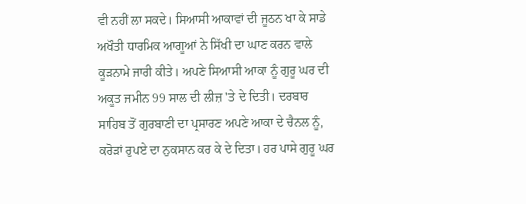ਵੀ ਨਹੀਂ ਲਾ ਸਕਦੇ। ਸਿਆਸੀ ਆਕਾਵਾਂ ਦੀ ਜੂਠਨ ਖਾ ਕੇ ਸਾਡੇ ਅਖੌਤੀ ਧਾਰਮਿਕ ਆਗੂਆਂ ਨੇ ਸਿੱਖੀ ਦਾ ਘਾਣ ਕਰਨ ਵਾਲੇ ਕੂੜਨਾਮੇ ਜਾਰੀ ਕੀਤੇ। ਅਪਣੇ ਸਿਆਸੀ ਆਕਾ ਨੂੰ ਗੁਰੂ ਘਰ ਦੀ ਅਕੂਤ ਜਮੀਨ 99 ਸਾਲ ਦੀ ਲੀਜ਼ 'ਤੇ ਦੇ ਦਿਤੀ। ਦਰਬਾਰ ਸਾਹਿਬ ਤੋਂ ਗੁਰਬਾਣੀ ਦਾ ਪ੍ਰਸਾਰਣ ਅਪਣੇ ਆਕਾ ਦੇ ਚੈਨਲ ਨੂੰ, ਕਰੋੜਾਂ ਰੁਪਏ ਦਾ ਨੁਕਸਾਨ ਕਰ ਕੇ ਦੇ ਦਿਤਾ। ਹਰ ਪਾਸੇ ਗੁਰੂ ਘਰ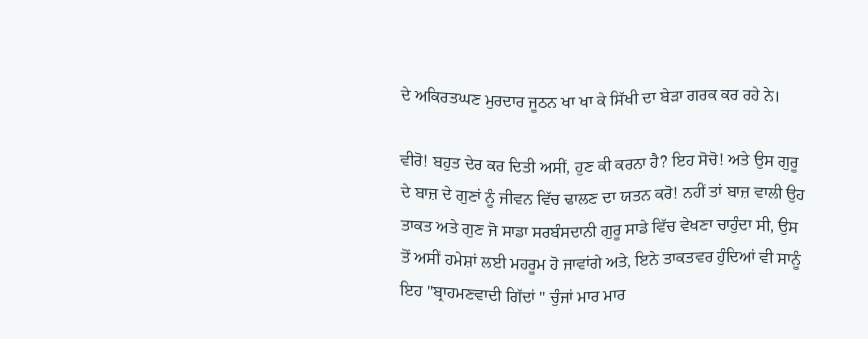ਦੇ ਅਕਿਰਤਘਣ ਮੁਰਦਾਰ ਜੂਠਨ ਖਾ ਖਾ ਕੇ ਸਿੱਖੀ ਦਾ ਬੇੜਾ ਗਰਕ ਕਰ ਰਹੇ ਨੇ।

ਵੀਰੋ! ਬਹੁਤ ਦੇਰ ਕਰ ਦਿਤੀ ਅਸੀਂ, ਹੁਣ ਕੀ ਕਰਨਾ ਹੈ? ਇਹ ਸੋਚੋ! ਅਤੇ ਉਸ ਗੁਰੂ ਦੇ ਬਾਜ਼ ਦੇ ਗੁਣਾਂ ਨੂੰ ਜੀਵਨ ਵਿੱਚ ਢਾਲਣ ਦਾ ਯਤਨ ਕਰੋ! ਨਹੀਂ ਤਾਂ ਬਾਜ਼ ਵਾਲੀ ਉਹ ਤਾਕਤ ਅਤੇ ਗੁਣ ਜੋ ਸਾਡਾ ਸਰਬੰਸਦਾਨੀ ਗੁਰੂ ਸਾਡੇ ਵਿੱਚ ਵੇਖਣਾ ਚਾਹੁੰਦਾ ਸੀ, ਉਸ ਤੋਂ ਅਸੀਂ ਹਮੇਸ਼ਾਂ ਲਈ ਮਹਰੂਮ ਹੋ ਜਾਵਾਂਗੇ ਅਤੇ, ਇਨੇ ਤਾਕਤਵਰ ਹੁੰਦਿਆਂ ਵੀ ਸਾਨੂੰ ਇਹ "ਬ੍ਰਾਹਮਣਵਾਦੀ ਗਿੱਦਾਂ " ਚੁੰਜਾਂ ਮਾਰ ਮਾਰ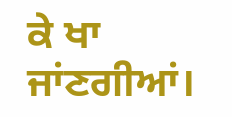ਕੇ ਖਾ ਜਾਂਣਗੀਆਂ।